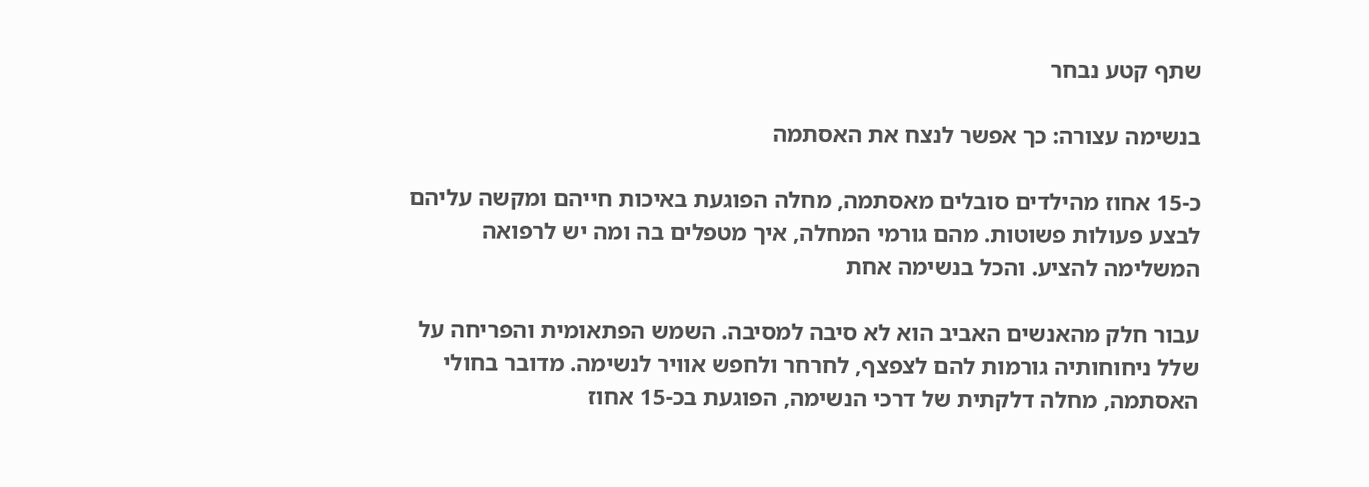שתף קטע נבחר

בנשימה עצורה: כך אפשר לנצח את האסתמה

כ-15 אחוז מהילדים סובלים מאסתמה, מחלה הפוגעת באיכות חייהם ומקשה עליהם לבצע פעולות פשוטות. מהם גורמי המחלה, איך מטפלים בה ומה יש לרפואה המשלימה להציע. והכל בנשימה אחת

עבור חלק מהאנשים האביב הוא לא סיבה למסיבה. השמש הפתאומית והפריחה על שלל ניחוחותיה גורמות להם לצפצף, לחרחר ולחפש אוויר לנשימה. מדובר בחולי האסתמה, מחלה דלקתית של דרכי הנשימה, הפוגעת בכ-15 אחוז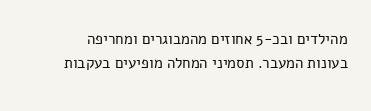מהילדים ובכ-5 אחוזים מהמבוגרים ומחריפה בעונות המעבר. תסמיני המחלה מופיעים בעקבות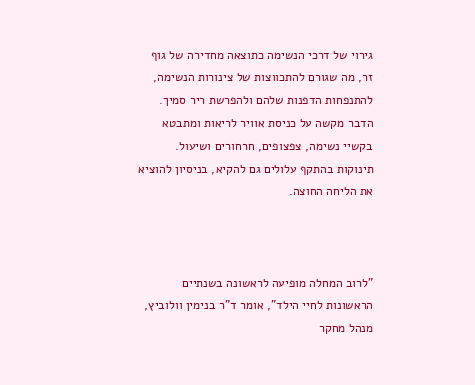גירוי של דרכי הנשימה כתוצאה מחדירה של גוף זר, מה שגורם להתכווצות של צינורות הנשימה, להתנפחות הדפנות שלהם ולהפרשת ריר סמיך. הדבר מקשה על כניסת אוויר לריאות ומתבטא בקשיי נשימה, צפצופים, חרחורים ושיעול. תינוקות בהתקף עלולים גם להקיא, בניסיון להוציא את הליחה החוצה.



"לרוב המחלה מופיעה לראשונה בשנתיים הראשונות לחיי הילד", אומר ד"ר בנימין וולוביץ, מנהל מחקר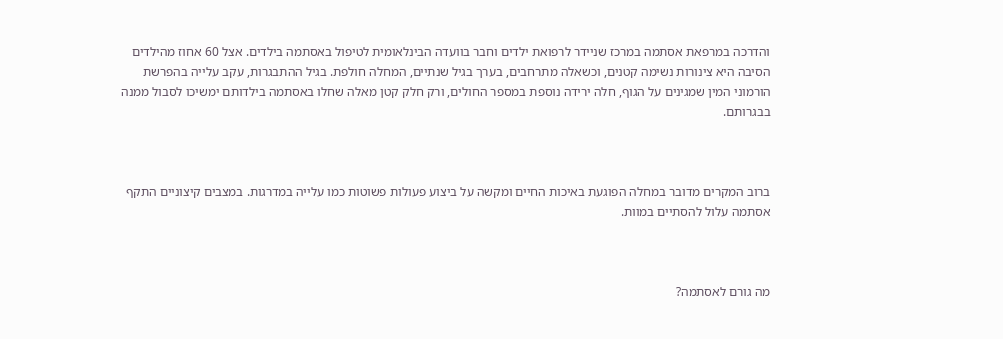והדרכה במרפאת אסתמה במרכז שניידר לרפואת ילדים וחבר בוועדה הבינלאומית לטיפול באסתמה בילדים. אצל 60 אחוז מהילדים הסיבה היא צינורות נשימה קטנים, וכשאלה מתרחבים, בערך בגיל שנתיים, המחלה חולפת. בגיל ההתבגרות, עקב עלייה בהפרשת הורמוני המין שמגינים על הגוף, חלה ירידה נוספת במספר החולים, ורק חלק קטן מאלה שחלו באסתמה בילדותם ימשיכו לסבול ממנה בבגרותם.



ברוב המקרים מדובר במחלה הפוגעת באיכות החיים ומקשה על ביצוע פעולות פשוטות כמו עלייה במדרגות. במצבים קיצוניים התקף אסתמה עלול להסתיים במוות.



מה גורם לאסתמה?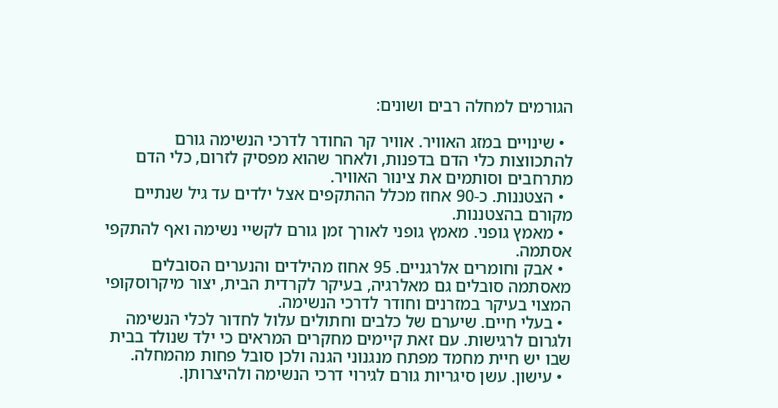הגורמים למחלה רבים ושונים:

  • שינויים במזג האוויר. אוויר קר החודר לדרכי הנשימה גורם להתכווצות כלי הדם בדפנות, ולאחר שהוא מפסיק לזרום, כלי הדם מתרחבים וסותמים את צינור האוויר.
  • הצטננות. כ-90 אחוז מכלל ההתקפים אצל ילדים עד גיל שנתיים מקורם בהצטננות.
  • מאמץ גופני. מאמץ גופני לאורך זמן גורם לקשיי נשימה ואף להתקפי אסתמה.
  • אבק וחומרים אלרגניים. 95 אחוז מהילדים והנערים הסובלים מאסתמה סובלים גם מאלרגיה, בעיקר לקרדית הבית, יצור מיקרוסקופי המצוי בעיקר במזרנים וחודר לדרכי הנשימה.
  • בעלי חיים. שיערם של כלבים וחתולים עלול לחדור לכלי הנשימה ולגרום לרגישות. עם זאת קיימים מחקרים המראים כי ילד שנולד בבית שבו יש חיית מחמד מפתח מנגנוני הגנה ולכן סובל פחות מהמחלה.
  • עישון. עשן סיגריות גורם לגירוי דרכי הנשימה ולהיצרותן.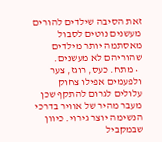זאת הסיבה שילדים להורים מעשנים נוטים לסבול מאסתמה יותר מילדים שהוריהם לא מעשנים.
  • מתח. כעס, רוגז, צער ולפעמים אפילו צחוק עלולים לגרום להתקף שכן מעבר מהיר של אוויר בדרכי הנשימה יוצר גירוי. כיוון שבמקביל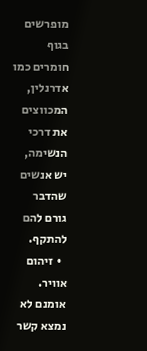מופרשים בגוף חומרים כמו אדרנלין, המכווצים את דרכי הנשימה, יש אנשים שהדבר גורם להם להתקף.
  • זיהום אוויר. אומנם לא נמצא קשר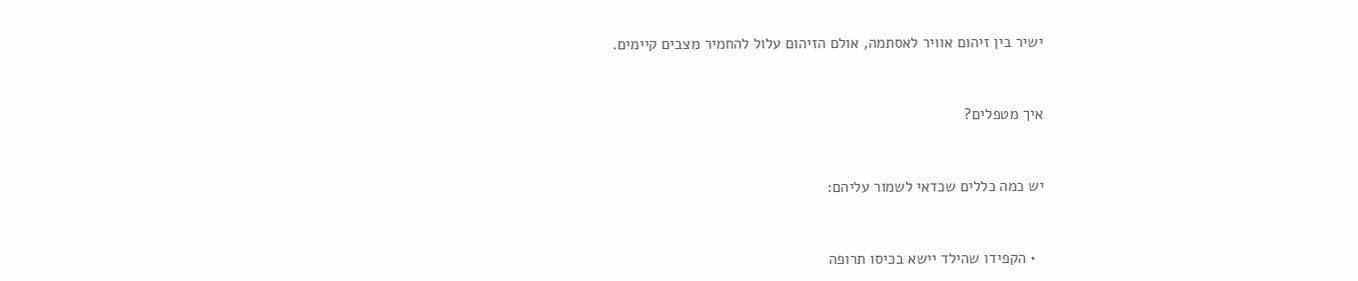ישיר בין זיהום אוויר לאסתמה, אולם הזיהום עלול להחמיר מצבים קיימים.



איך מטפלים?



יש כמה כללים שכדאי לשמור עליהם:



  • הקפידו שהילד יישא בכיסו תרופה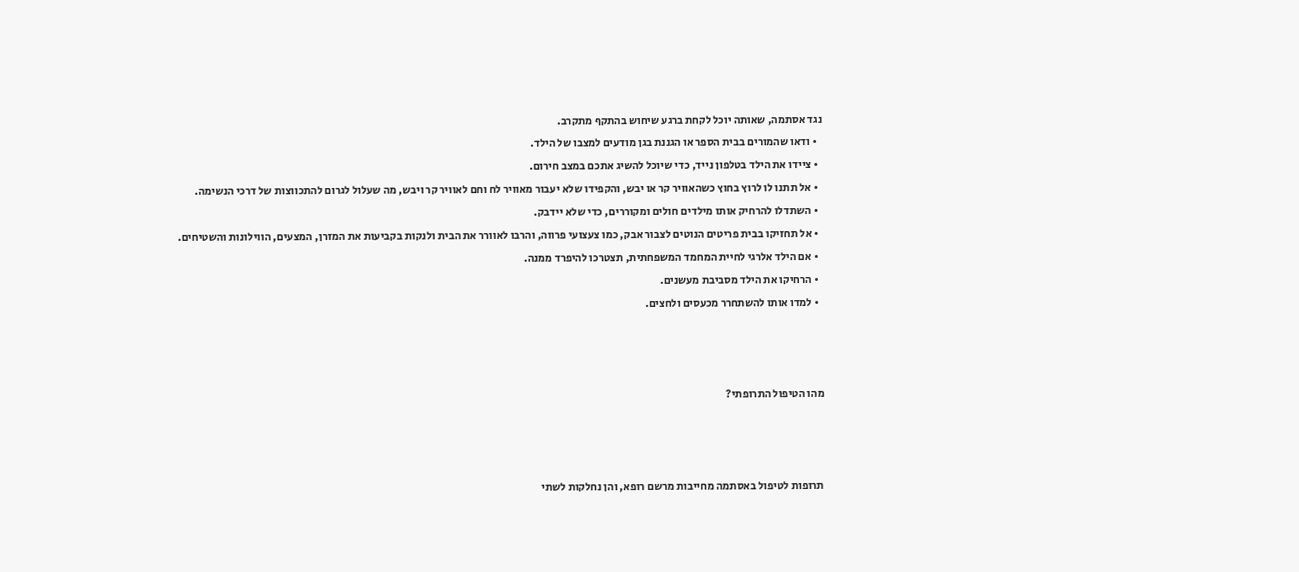נגד אסתמה, שאותה יוכל לקחת ברגע שיחוש בהתקף מתקרב.
  • ודאו שהמורים בבית הספר או הגננת בגן מודעים למצבו של הילד.
  • ציידו את הילד בטלפון נייד, כדי שיוכל להשיג אתכם במצב חירום.
  • אל תתנו לו לרוץ בחוץ כשהאוויר קר או יבש, והקפידו שלא יעבור מאוויר לח וחם לאוויר קר ויבש, מה שעלול לגרום להתכווצות של דרכי הנשימה.
  • השתדלו להרחיק אותו מילדים חולים ומקוררים, כדי שלא יידבק.
  • אל תחזיקו בבית פריטים הנוטים לצבור אבק, כמו צעצועי פרווה, והרבו לאוורר את הבית ולנקות בקביעות את המזרן, המצעים, הווילונות והשטיחים.
  • אם הילד אלרגי לחיית המחמד המשפחתית, תצטרכו להיפרד ממנה.
  • הרחיקו את הילד מסביבת מעשנים.
  • למדו אותו להשתחרר מכעסים ולחצים.



מהו הטיפול התרופתי?



תרופות לטיפול באסתמה מחייבות מרשם רופא, והן נחלקות לשתי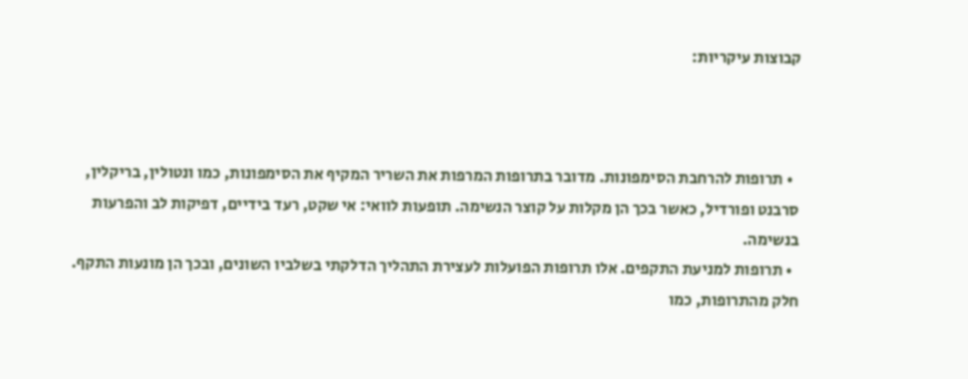קבוצות עיקריות:



  • תרופות להרחבת הסימפונות. מדובר בתרופות המרפות את השריר המקיף את הסימפונות, כמו ונטולין, בריקלין, סרבנט ופורדיל, כאשר בכך הן מקלות על קוצר הנשימה. תופעות לוואי: אי שקט, רעד בידיים, דפיקות לב והפרעות בנשימה.
  • תרופות למניעת התקפים. אלו תרופות הפועלות לעצירת התהליך הדלקתי בשלביו השונים, ובכך הן מונעות התקף. חלק מהתרופות, כמו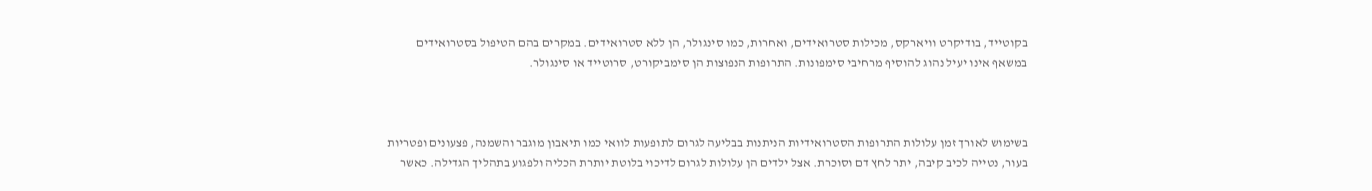בקוטייד, בודיקרט וויארקס, מכילות סטרואידים, ואחרות, כמו סינגולר, הן ללא סטרואידים. במקרים בהם הטיפול בסטרואידים במשאף אינו יעיל נהוג להוסיף מרחיבי סימפונות. התרופות הנפוצות הן סימביקורט, סרוטייד או סינגולר.



בשימוש לאורך זמן עלולות התרופות הסטרואידיות הניתנות בבליעה לגרום לתופעות לוואי כמו תיאבון מוגבר והשמנה, פצעונים ופטריות בעור, נטייה לכיב קיבה, יתר לחץ דם וסוכרת. אצל ילדים הן עלולות לגרום לדיכוי בלוטת יותרת הכליה ולפגוע בתהליך הגדילה. כאשר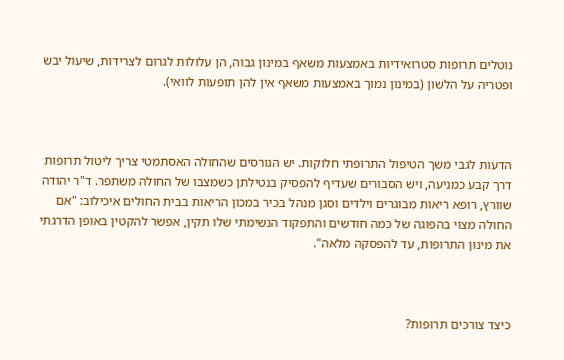נוטלים תרופות סטרואידיות באמצעות משאף במינון גבוה, הן עלולות לגרום לצרידות, שיעול יבש ופטריה על הלשון (במינון נמוך באמצעות משאף אין להן תופעות לוואי).



הדעות לגבי משך הטיפול התרופתי חלוקות. יש הגורסים שהחולה האסתמטי צריך ליטול תרופות דרך קבע כמניעה, ויש הסבורים שעדיף להפסיק בנטילתן כשמצבו של החולה משתפר. ד"ר יהודה שוורץ, רופא ריאות מבוגרים וילדים וסגן מנהל בכיר במכון הריאות בבית החולים איכילוב: "אם החולה מצוי בהפוגה של כמה חודשים והתפקוד הנשימתי שלו תקין, אפשר להקטין באופן הדרגתי את מינון התרופות, עד להפסקה מלאה".



כיצד צורכים תרופות?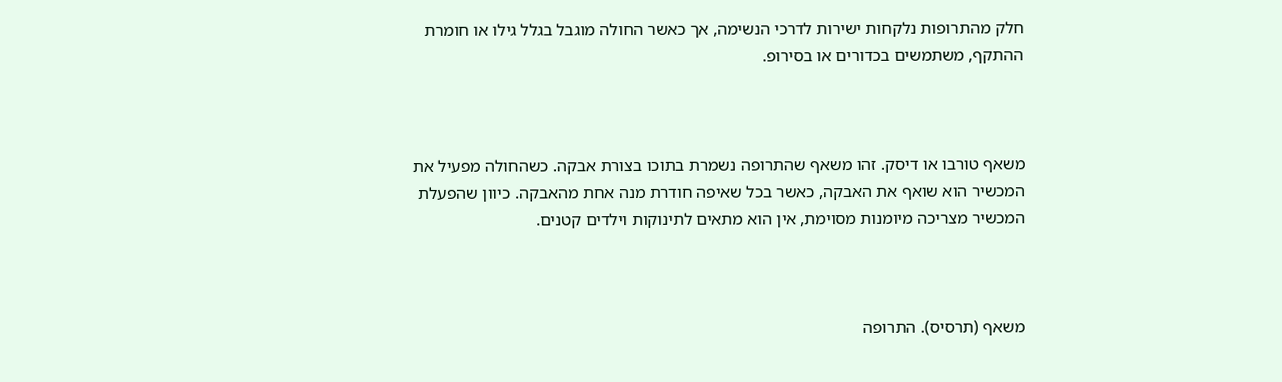חלק מהתרופות נלקחות ישירות לדרכי הנשימה, אך כאשר החולה מוגבל בגלל גילו או חומרת ההתקף, משתמשים בכדורים או בסירופ.



משאף טורבו או דיסק. זהו משאף שהתרופה נשמרת בתוכו בצורת אבקה. כשהחולה מפעיל את המכשיר הוא שואף את האבקה, כאשר בכל שאיפה חודרת מנה אחת מהאבקה. כיוון שהפעלת המכשיר מצריכה מיומנות מסוימת, אין הוא מתאים לתינוקות וילדים קטנים.



משאף (תרסיס). התרופה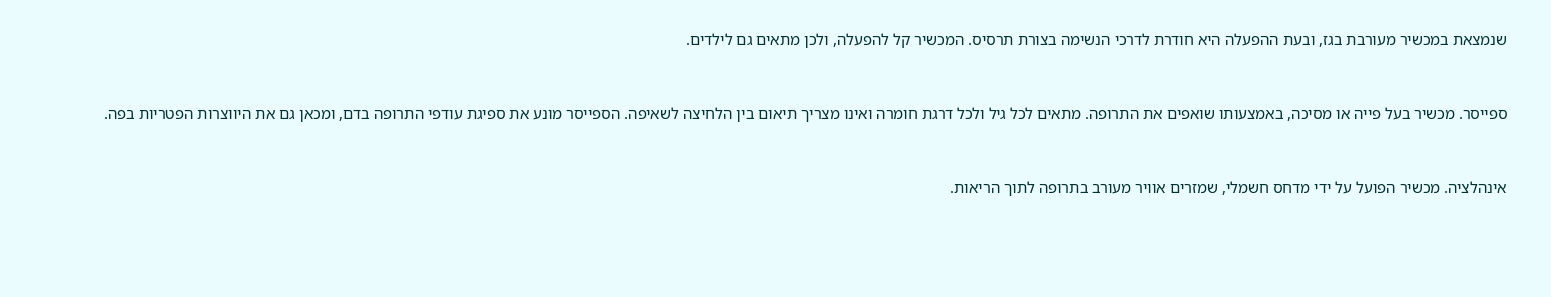שנמצאת במכשיר מעורבת בגז, ובעת ההפעלה היא חודרת לדרכי הנשימה בצורת תרסיס. המכשיר קל להפעלה, ולכן מתאים גם לילדים.



ספייסר. מכשיר בעל פייה או מסיכה, באמצעותו שואפים את התרופה. מתאים לכל גיל ולכל דרגת חומרה ואינו מצריך תיאום בין הלחיצה לשאיפה. הספייסר מונע את ספיגת עודפי התרופה בדם, ומכאן גם את היווצרות הפטריות בפה.



אינהלציה. מכשיר הפועל על ידי מדחס חשמלי, שמזרים אוויר מעורב בתרופה לתוך הריאות.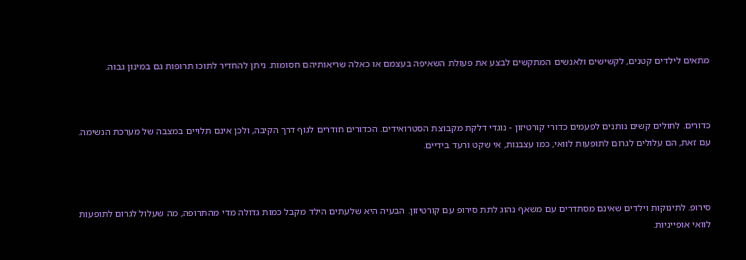מתאים לילדים קטנים, לקשישים ולאנשים המתקשים לבצע את פעולת השאיפה בעצמם או כאלה שריאותיהם חסומות. ניתן להחדיר לתוכו תרופות גם במינון גבוה.



כדורים. לחולים קשים נותנים לפעמים כדורי קורטיזון - נוגדי דלקת מקבוצת הסטרואידים. הכדורים חודרים לגוף דרך הקיבה, ולכן אינם תלויים במצבה של מערכת הנשימה. עם זאת, הם עלולים לגרום לתופעות לוואי, כמו עצבנות, אי שקט ורעד בידיים.



סירופ. לתינוקות וילדים שאינם מסתדרים עם משאף נהוג לתת סירופ עם קורטיזון. הבעיה היא שלעתים הילד מקבל כמות גדולה מדי מהתרופה, מה שעלול לגרום לתופעות לוואי אופייניות.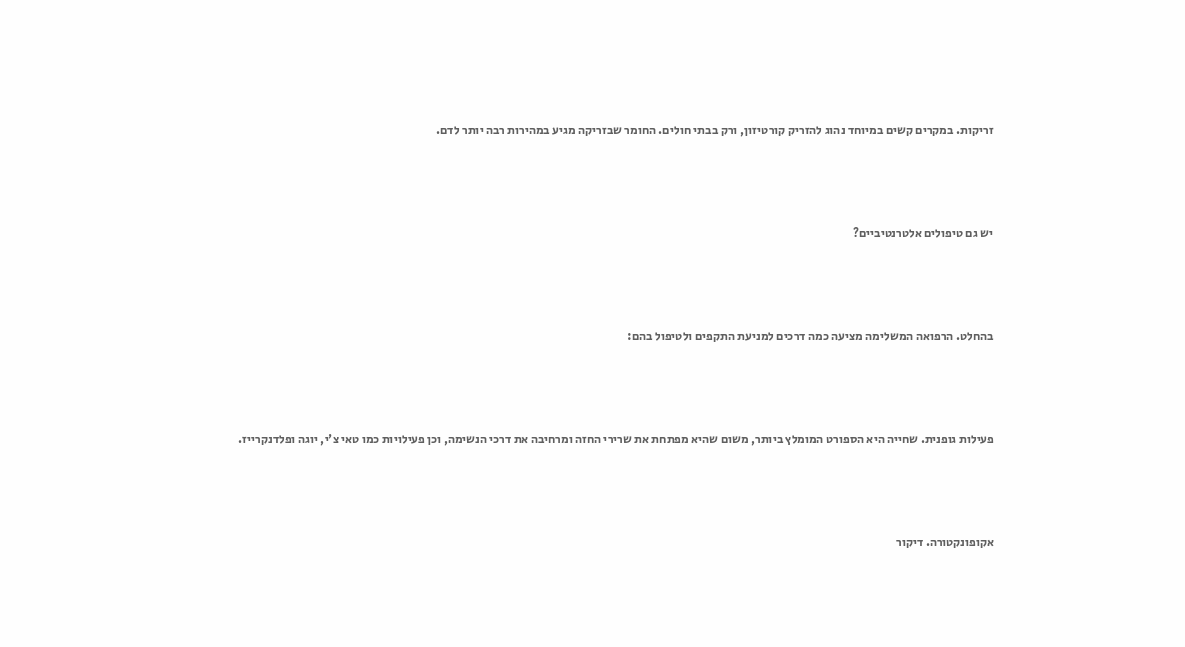זריקות. במקרים קשים במיוחד נהוג להזריק קורטיזון, ורק בבתי חולים. החומר שבזריקה מגיע במהירות רבה יותר לדם.



יש גם טיפולים אלטרנטיביים?



בהחלט. הרפואה המשלימה מציעה כמה דרכים למניעת התקפים ולטיפול בהם:



פעילות גופנית. שחייה היא הספורט המומלץ ביותר, משום שהיא מפתחת את שרירי החזה ומרחיבה את דרכי הנשימה, וכן פעילויות כמו טאי צ'י, יוגה ופלדנקרייז.



אקופונקטורה. דיקור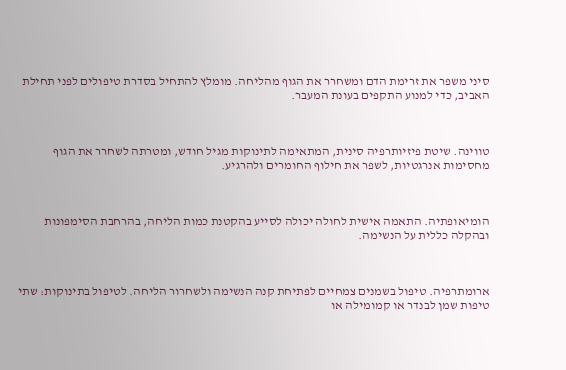סיני משפר את זרימת הדם ומשחרר את הגוף מהליחה. מומלץ להתחיל בסדרת טיפולים לפני תחילת האביב, כדי למנוע התקפים בעונת המעבר.



טווינה. שיטת פיזיותרפיה סינית, המתאימה לתינוקות מגיל חודש, ומטרתה לשחרר את הגוף מחסימות אנרגטיות, לשפר את חילוף החומרים ולהרגיע.



הומיאופתיה. התאמה אישית לחולה יכולה לסייע בהקטנת כמות הליחה, בהרחבת הסימפונות ובהקלה כללית על הנשימה.



ארומתרפיה. טיפול בשמנים צמחיים לפתיחת קנה הנשימה ולשחרור הליחה. לטיפול בתינוקות: שתי טיפות שמן לבנדר או קמומילה או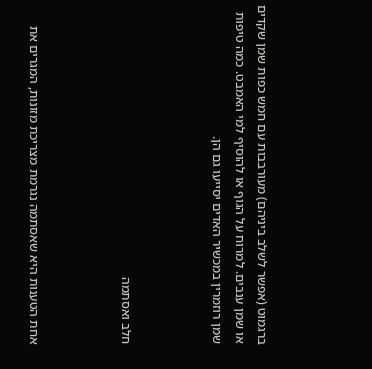ברגמוט (אפשר לשלב ביניהם) מעורבבות עם חמש כפות שמן שקדים או שמן ענבים. למרוח על הגוף או להוסיף למי האמבט. כמה טיפות שמן רוזמרין במכשיר האדים יסייעו גם הן.



חלב ואסתמה



אחת הטענות היא שאסתמה נגרמת מצריכת מזונות, המגרים את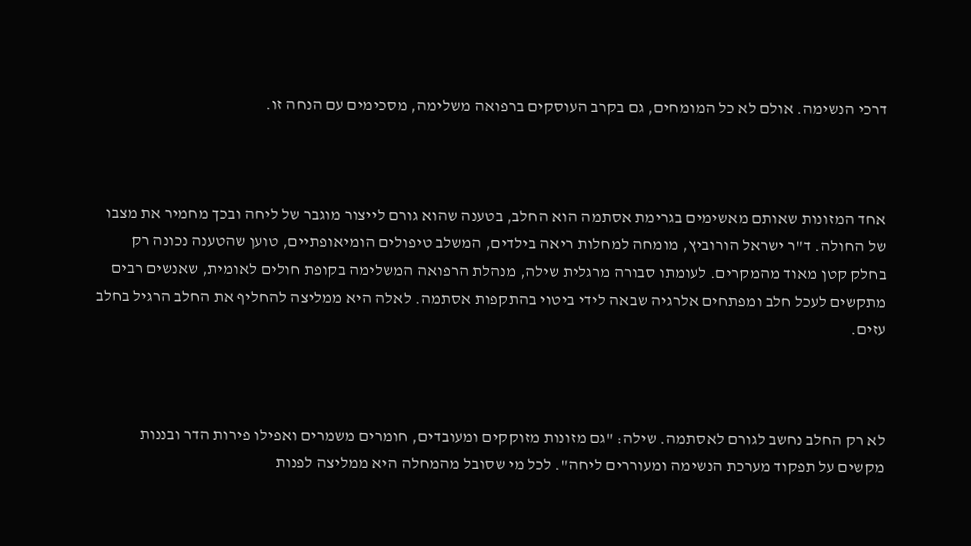דרכי הנשימה. אולם לא כל המומחים, גם בקרב העוסקים ברפואה משלימה, מסכימים עם הנחה זו.



אחד המזונות שאותם מאשימים בגרימת אסתמה הוא החלב, בטענה שהוא גורם לייצור מוגבר של ליחה ובכך מחמיר את מצבו של החולה. ד"ר ישראל הורוביץ, מומחה למחלות ריאה בילדים, המשלב טיפולים הומיאופתיים, טוען שהטענה נכונה רק בחלק קטן מאוד מהמקרים. לעומתו סבורה מרגלית שילה, מנהלת הרפואה המשלימה בקופת חולים לאומית, שאנשים רבים מתקשים לעכל חלב ומפתחים אלרגיה שבאה לידי ביטוי בהתקפות אסתמה. לאלה היא ממליצה להחליף את החלב הרגיל בחלב עזים.



לא רק החלב נחשב לגורם לאסתמה. שילה: "גם מזונות מזוקקים ומעובדים, חומרים משמרים ואפילו פירות הדר ובננות מקשים על תפקוד מערכת הנשימה ומעוררים ליחה". לכל מי שסובל מהמחלה היא ממליצה לפנות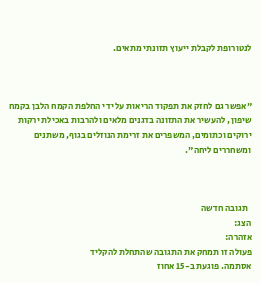לנטורופת לקבלת ייעוץ תזונתי מתאים.



"אפשר גם לחזק את תפקוד הריאות על ידי החלפת הקמח הלבן בקמח שיפון, להעשיר את התזונה בדגנים מלאים ולהרבות באכילת ירקות ירוקים וכתומים, המשפרים את זרימת הנוזלים בגוף, משתנים ומשחררים ליחה".



  תגובה חדשה
הצג:
אזהרה:
פעולה זו תמחק את התגובה שהתחלת להקליד
אסתמה. פוגעת ב-15 אחוז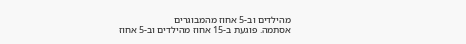מהילדים וב-5 אחוז מהמבוגרים
אסתמה. פוגעת ב-15 אחוז מהילדים וב-5 אחוז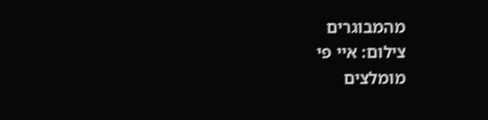מהמבוגרים
צילום: איי פי
מומלצים